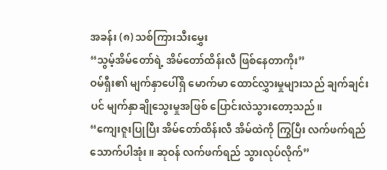အခန်း (၈) သစ်ကြားသီးမွှေး
“သွမ့်အိမ်တော်ရဲ့ အိမ်တော်ထိန်းလီ ဖြစ်နေတာကိုး”
ဝမ်ရှီး၏ မျက်နှာပေါ်ရှိ မောက်မာ ထောင်လွှားမှုများသည် ချက်ချင်းပင် မျက်နှာချိုသွေးမှုအဖြစ် ပြောင်းလဲသွားတော့သည်။
“ကျေးဇူးပြုပြီး အိမ်တော်ထိန်းလီ အိမ်ထဲကို ကြွပြီး လက်ဖက်ရည်သောက်ပါအုံး။ ဆုဝန် လက်ဖက်ရည် သွားလုပ်လိုက်”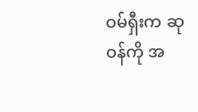ဝမ်ရှီးက ဆုဝန်ကို အ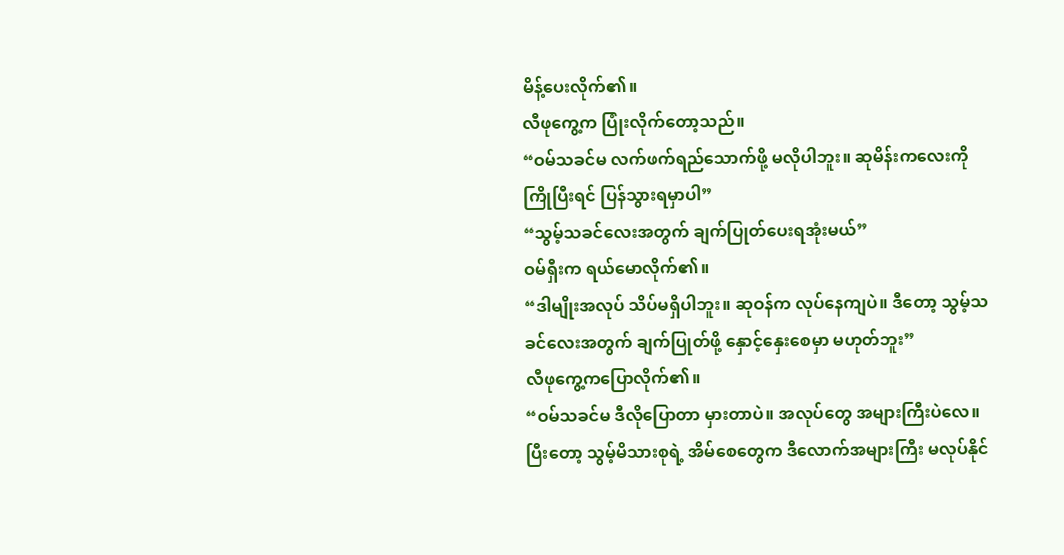မိန့်ပေးလိုက်၏။
လီဖုကွေ့က ပြုံးလိုက်တော့သည်။
“ဝမ်သခင်မ လက်ဖက်ရည်သောက်ဖို့ မလိုပါဘူး။ ဆုမိန်းကလေးကို ကြိုပြီးရင် ပြန်သွားရမှာပါ”
“သွမ့်သခင်လေးအတွက် ချက်ပြုတ်ပေးရအုံးမယ်”
ဝမ်ရှီးက ရယ်မောလိုက်၏။
“ဒါမျိုးအလုပ် သိပ်မရှိပါဘူး။ ဆုဝန်က လုပ်နေကျပဲ။ ဒီတော့ သွမ့်သခင်လေးအတွက် ချက်ပြုတ်ဖို့ နှောင့်နှေးစေမှာ မဟုတ်ဘူး”
လီဖုကွေ့ကပြောလိုက်၏။
“ဝမ်သခင်မ ဒီလိုပြောတာ မှားတာပဲ။ အလုပ်တွေ အများကြီးပဲလေ။ ပြီးတော့ သွမ့်မိသားစုရဲ့ အိမ်စေတွေက ဒီလောက်အများကြီး မလုပ်နိုင်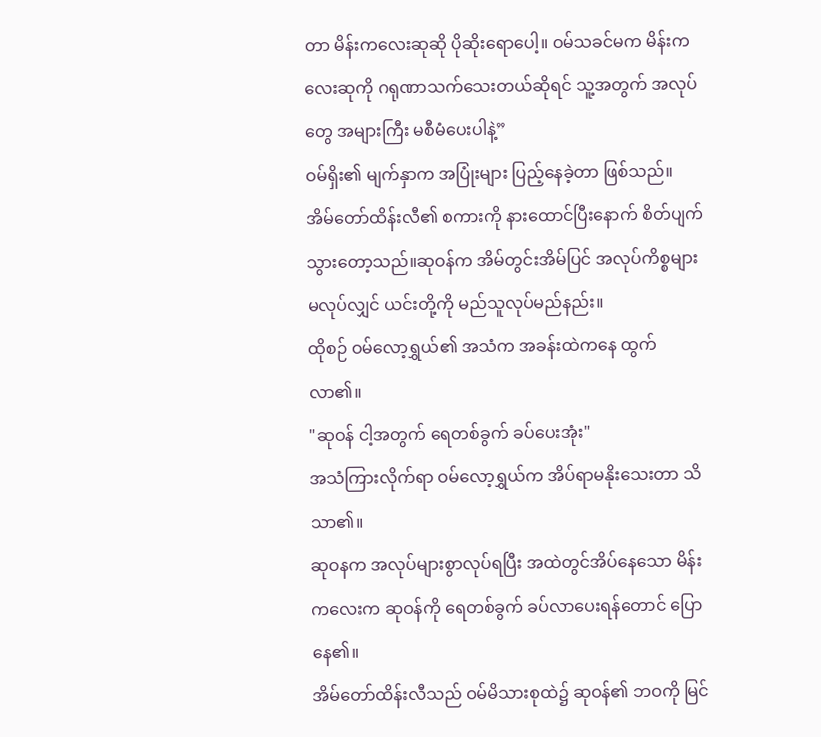တာ မိန်းကလေးဆုဆို ပိုဆိုးရောပေါ့။ ဝမ်သခင်မက မိန်းကလေးဆုကို ဂရုဏာသက်သေးတယ်ဆိုရင် သူ့အတွက် အလုပ်တွေ အများကြီး မစီမံပေးပါနဲ့”
ဝမ်ရှိး၏ မျက်နှာက အပြုံးများ ပြည့်နေခဲ့တာ ဖြစ်သည်။ အိမ်တော်ထိန်းလီ၏ စကားကို နားထောင်ပြီးနောက် စိတ်ပျက်သွားတော့သည်။ဆုဝန်က အိမ်တွင်းအိမ်ပြင် အလုပ်ကိစ္စများ မလုပ်လျှင် ယင်းတို့ကို မည်သူလုပ်မည်နည်း။
ထိုစဉ် ဝမ်လော့ရွှယ်၏ အသံက အခန်းထဲကနေ ထွက်လာ၏။
"ဆုဝန် ငါ့အတွက် ရေတစ်ခွက် ခပ်ပေးအုံး"
အသံကြားလိုက်ရာ ဝမ်လော့ရွှယ်က အိပ်ရာမနိုးသေးတာ သိသာ၏။
ဆုဝနက အလုပ်များစွာလုပ်ရပြီး အထဲတွင်အိပ်နေသော မိန်းကလေးက ဆုဝန်ကို ရေတစ်ခွက် ခပ်လာပေးရန်တောင် ပြောနေ၏။
အိမ်တော်ထိန်းလီသည် ဝမ်မိသားစုထဲ၌ ဆုဝန်၏ ဘဝကို မြင်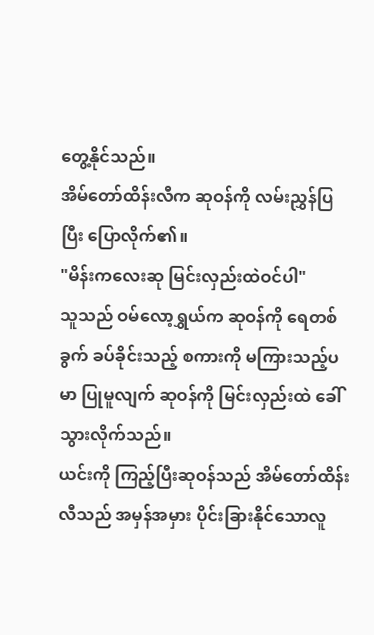တွေ့နိုင်သည်။
အိမ်တော်ထိန်းလီက ဆုဝန်ကို လမ်းညွှန်ပြပြီး ပြောလိုက်၏။
"မိန်းကလေးဆု မြင်းလှည်းထဲဝင်ပါ"
သူသည် ဝမ်လော့ရွှယ်က ဆုဝန်ကို ရေတစ်ခွက် ခပ်ခိုင်းသည့် စကားကို မကြားသည့်ပမာ ပြုမူလျက် ဆုဝန်ကို မြင်းလှည်းထဲ ခေါ်သွားလိုက်သည်။
ယင်းကို ကြည့်ပြီးဆုဝန်သည် အိမ်တော်ထိန်းလီသည် အမှန်အမှား ပိုင်းခြားနိုင်သောလူ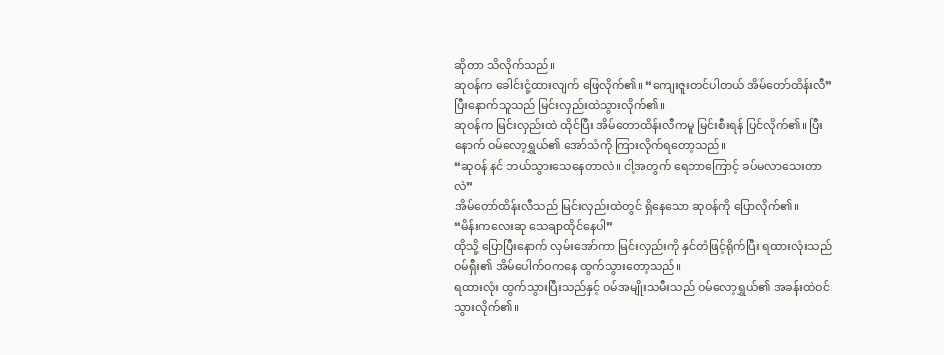ဆိုတာ သိလိုက်သည်။
ဆုဝန်က ခေါင်းငုံ့ထားလျက် ဖြေလိုက်၏။ “ကျေးဇူးတင်ပါတယ် အိမ်တော်ထိန်းလီ”
ပြီးနောက်သူသည် မြင်းလှည်းထဲသွားလိုက်၏။
ဆုဝန်က မြင်းလှည်းထဲ ထိုင်ပြီး အိမ်တောထိန်းလီကမူ မြင်းစီးရန် ပြင်လိုက်၏။ ပြီးနောက် ဝမ်လော့ရွှယ်၏ အော်သံကို ကြားလိုက်ရတော့သည်။
“ဆုဝန် နင် ဘယ်သွားသေနေတာလဲ။ ငါ့အတွက် ရေဘာကြောင့် ခပ်မလာသေးတာလဲ”
အိမ်တော်ထိန်းလီသည် မြင်းလှည်းထဲတွင် ရှိနေသော ဆုဝန်ကို ပြောလိုက်၏။
“မိန်းကလေးဆု သေချာထိုင်နေပါ”
ထိုသို့ ပြောပြီးနောက် လှမ်းအော်ကာ မြင်းလှည်းကို နှင်တံဖြင့်ရိုက်ပြီး ရထားလုံးသည် ဝမ်ရှီး၏ အိမ်ပေါက်ဝကနေ ထွက်သွားတော့သည်။
ရထားလုံး ထွက်သွားပြီးသည်နှင့် ဝမ်အမျိုးသမီးသည် ဝမ်လော့ရွှယ်၏ အခန်းထဲဝင်သွားလိုက်၏။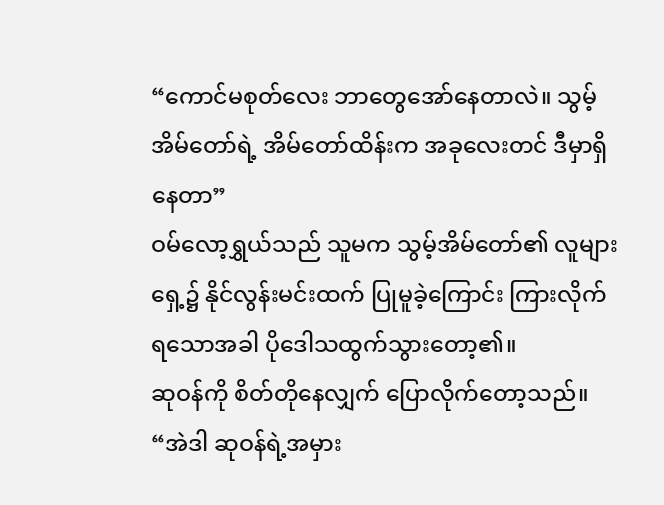“ကောင်မစုတ်လေး ဘာတွေအော်နေတာလဲ။ သွမ့်အိမ်တော်ရဲ့ အိမ်တော်ထိန်းက အခုလေးတင် ဒီမှာရှိနေတာ”
ဝမ်လော့ရွှယ်သည် သူမက သွမ့်အိမ်တော်၏ လူများရှေ့၌ နိုင်လွန်းမင်းထက် ပြုမူခဲ့ကြောင်း ကြားလိုက်ရသောအခါ ပိုဒေါသထွက်သွားတော့၏။
ဆုဝန်ကို စိတ်တိုနေလျှက် ပြောလိုက်တော့သည်။
“အဲဒါ ဆုဝန်ရဲ့အမှား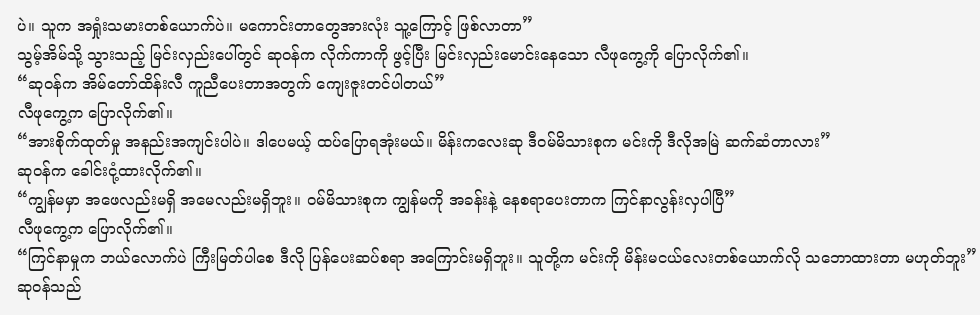ပဲ။ သူက အရှုံးသမားတစ်ယောက်ပဲ။ မကောင်းတာတွေအားလုံး သူ့ကြောင့် ဖြစ်လာတာ”
သွမ့်အိမ်သို့ သွားသည့် မြင်းလှည်းပေါ်တွင် ဆုဝန်က လိုက်ကာကို ဖွင့်ပြီး မြင်းလှည်းမောင်းနေသော လီဖုကွေ့ကို ပြောလိုက်၏။
“ဆုဝန်က အိမ်တော်ထိန်းလီ ကူညီပေးတာအတွက် ကျေးဇူးတင်ပါတယ်”
လီဖုကွေ့က ပြောလိုက်၏။
“အားစိုက်ထုတ်မှု အနည်းအကျင်းပါပဲ။ ဒါပေမယ့် ထပ်ပြောရအုံးမယ်။ မိန်းကလေးဆု ဒီဝမ်မိသားစုက မင်းကို ဒီလိုအမြဲ ဆက်ဆံတာလား”
ဆုဝန်က ခေါင်းငုံ့ထားလိုက်၏။
“ကျွန်မမှာ အဖေလည်းမရှိ အမေလည်းမရှိဘူး။ ဝမ်မိသားစုက ကျွန်မကို အခန်းနဲ့ နေစရာပေးတာက ကြင်နာလွန်းလှပါပြီ”
လီဖုကွေ့က ပြောလိုက်၏။
“ကြင်နာမှုက ဘယ်လောက်ပဲ ကြီးမြတ်ပါစေ ဒီလို ပြန်ပေးဆပ်စရာ အကြောင်းမရှိဘူး။ သူတို့က မင်းကို မိန်းမငယ်လေးတစ်ယောက်လို သဘောထားတာ မဟုတ်ဘူး”
ဆုဝန်သည်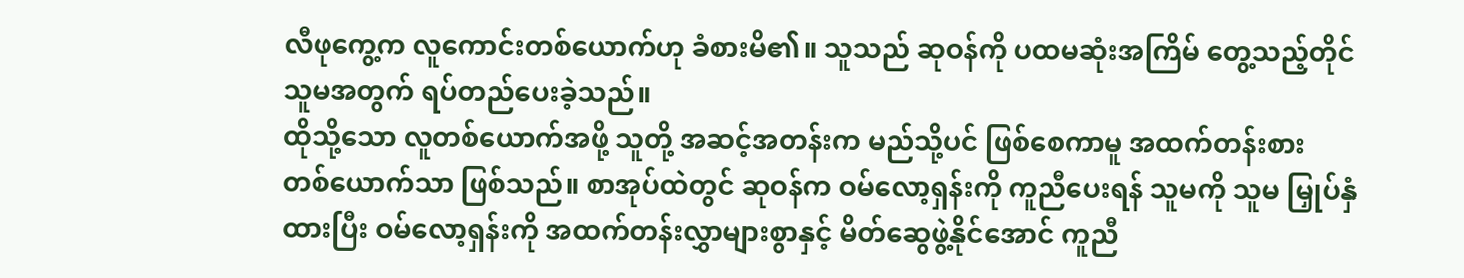လီဖုကွေ့က လူကောင်းတစ်ယောက်ဟု ခံစားမိ၏။ သူသည် ဆုဝန်ကို ပထမဆုံးအကြိမ် တွေ့သည့်တိုင် သူမအတွက် ရပ်တည်ပေးခဲ့သည်။
ထိုသို့သော လူတစ်ယောက်အဖို့ သူတို့ အဆင့်အတန်းက မည်သို့ပင် ဖြစ်စေကာမူ အထက်တန်းစား တစ်ယောက်သာ ဖြစ်သည်။ စာအုပ်ထဲတွင် ဆုဝန်က ဝမ်လော့ရှန်းကို ကူညီပေးရန် သူမကို သူမ မြှုပ်နှံထားပြီး ဝမ်လော့ရှန်းကို အထက်တန်းလွှာများစွာနှင့် မိတ်ဆွေဖွဲ့နိုင်အောင် ကူညီ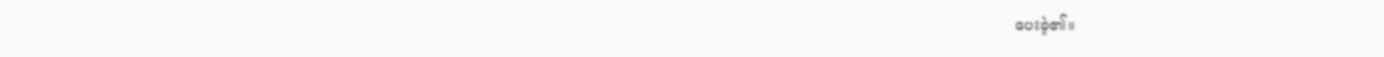ပေးခဲ့၏။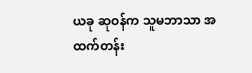ယခု ဆုဝန်က သူမဘာသာ အထက်တန်း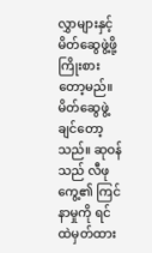လွှာများနှင့် မိတ်ဆွေဖွဲ့ဖို့ ကြိုးစားတော့မည်။ မိတ်ဆွေဖွဲ့ချင်တော့သည်။ ဆုဝန်သည် လီဖုကွေ့၏ ကြင်နာမှုကို ရင်ထဲမှတ်ထား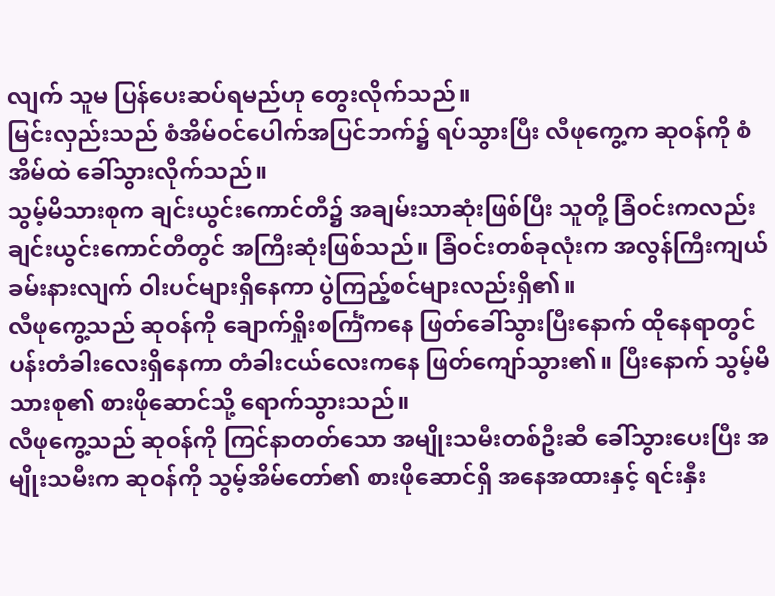လျက် သူမ ပြန်ပေးဆပ်ရမည်ဟု တွေးလိုက်သည်။
မြင်းလှည်းသည် စံအိမ်ဝင်ပေါက်အပြင်ဘက်၌ ရပ်သွားပြီး လီဖုကွေ့က ဆုဝန်ကို စံအိမ်ထဲ ခေါ်သွားလိုက်သည်။
သွမ့်မိသားစုက ချင်းယွင်းကောင်တီ၌ အချမ်းသာဆုံးဖြစ်ပြီး သူတို့ ခြံဝင်းကလည်း ချင်းယွင်းကောင်တီတွင် အကြီးဆုံးဖြစ်သည်။ ခြံဝင်းတစ်ခုလုံးက အလွန်ကြီးကျယ်ခမ်းနားလျက် ဝါးပင်များရှိနေကာ ပွဲကြည့်စင်များလည်းရှိ၏။
လီဖုကွေ့သည် ဆုဝန်ကို ချောက်ရှိုးစင်္ကြံကနေ ဖြတ်ခေါ်သွားပြီးနောက် ထိုနေရာတွင် ပန်းတံခါးလေးရှိနေကာ တံခါးငယ်လေးကနေ ဖြတ်ကျော်သွား၏။ ပြီးနောက် သွမ့်မိသားစု၏ စားဖိုဆောင်သို့ ရောက်သွားသည်။
လီဖုကွေ့သည် ဆုဝန်ကို ကြင်နာတတ်သော အမျိုးသမီးတစ်ဦးဆီ ခေါ်သွားပေးပြီး အမျိုးသမီးက ဆုဝန်ကို သွမ့်အိမ်တော်၏ စားဖိုဆောင်ရှိ အနေအထားနှင့် ရင်းနှီး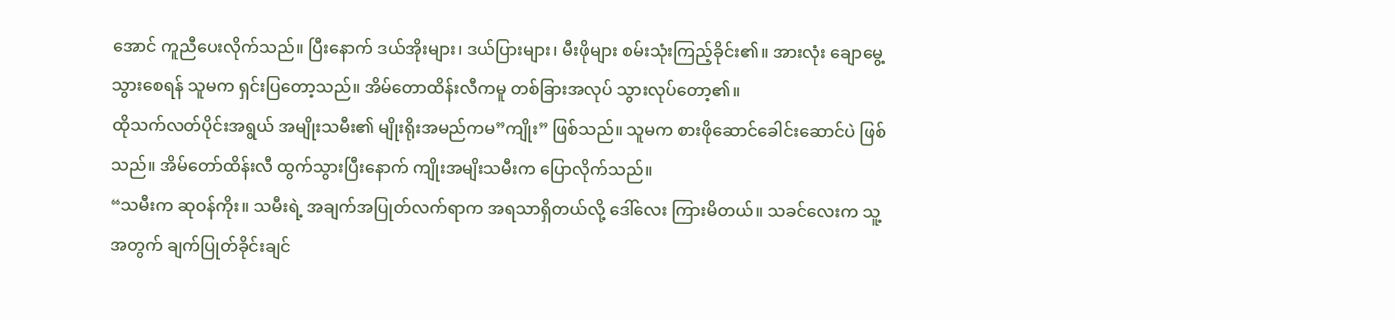အောင် ကူညီပေးလိုက်သည်။ ပြီးနောက် ဒယ်အိုးများ၊ ဒယ်ပြားများ၊ မီးဖိုများ စမ်းသုံးကြည့်ခိုင်း၏။ အားလုံး ချောမွေ့သွားစေရန် သူမက ရှင်းပြတော့သည်။ အိမ်တောထိန်းလီကမူ တစ်ခြားအလုပ် သွားလုပ်တော့၏။
ထိုသက်လတ်ပိုင်းအရွယ် အမျိုးသမီး၏ မျိုးရိုးအမည်ကမ”ကျိုး” ဖြစ်သည်။ သူမက စားဖိုဆောင်ခေါင်းဆောင်ပဲ ဖြစ်သည်။ အိမ်တော်ထိန်းလီ ထွက်သွားပြီးနောက် ကျိုးအမျိးသမီးက ပြောလိုက်သည်။
“သမီးက ဆုဝန်ကိုး။ သမီးရဲ့ အချက်အပြုတ်လက်ရာက အရသာရှိတယ်လို့ ဒေါ်လေး ကြားမိတယ်။ သခင်လေးက သူ့အတွက် ချက်ပြုတ်ခိုင်းချင်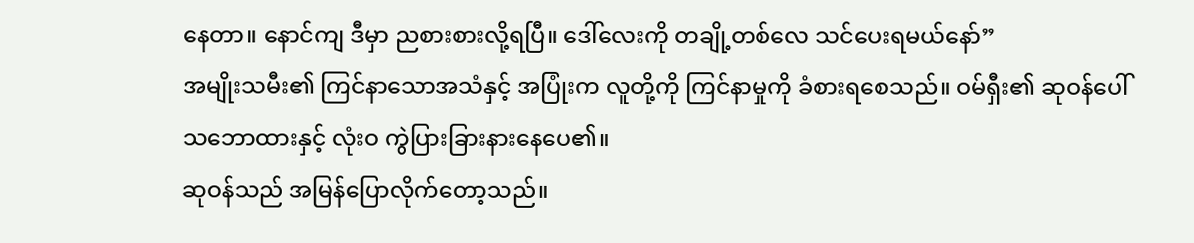နေတာ။ နောင်ကျ ဒီမှာ ညစားစားလို့ရပြီ။ ဒေါ်လေးကို တချို့တစ်လေ သင်ပေးရမယ်နော်”
အမျိုးသမီး၏ ကြင်နာသောအသံနှင့် အပြုံးက လူတို့ကို ကြင်နာမှုကို ခံစားရစေသည်။ ဝမ်ရှီး၏ ဆုဝန်ပေါ်သဘောထားနှင့် လုံးဝ ကွဲပြားခြားနားနေပေ၏။
ဆုဝန်သည် အမြန်ပြောလိုက်တော့သည်။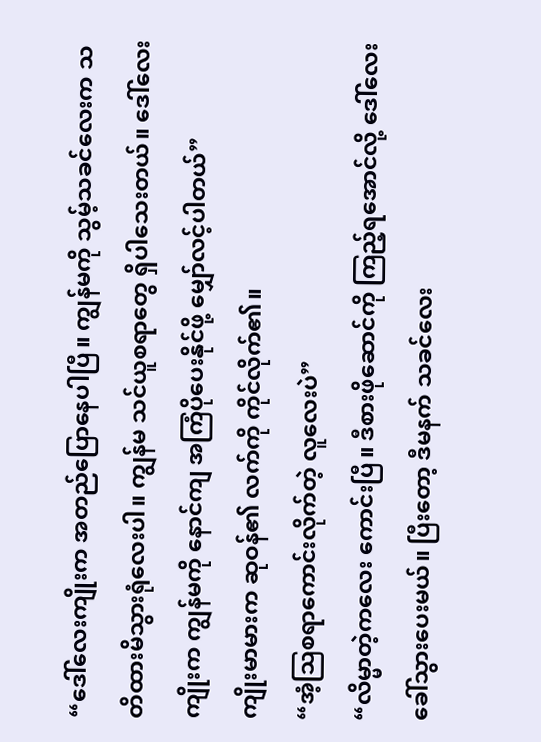“ဒေါ်လေးကျိုးက အတည်ပြောနေပါပြီ။ ကျွန်မကို သွမ့်သခင်လေးက သတိထားမိသွားရုံလေးပါ။ ကျွန်မ သင်ယူစရာတွေ ရှိပါသေးတယ်။ ဒေါ်လေးကျိုးက ကျွန်မကို နောင်ကျ အကြံပိုပေးနိုင်ဖို့ မျှော်လင့်ပါတယ်”
ကျိုးမာမားက ဆုဝန်၏ လက်ကို ကိုင်လိုက်၏။
“အံ့သြစရာကောင်းလိုက်တဲ့ လူလေးပဲ”
“လိမ္မာတဲ့ကလေး ကောင်းပြီ။ ဒီစားဖိုဆောင်ကို ကြည့်ရအောင်လို့ ဒေါ်လေးခေါ်သွားပေးမယ်။ ပြီးတော့ ဒီမနက် သခင်လေး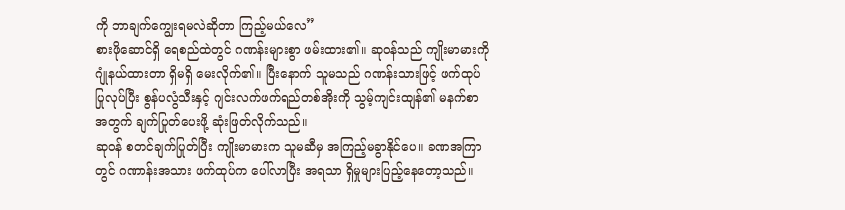ကို ဘာချက်ကျွေးရမလဲဆိုတာ ကြည့်မယ်လေ”
စားဖိုဆောင်ရှိ ရေစည်ထဲတွင် ဂဏန်းများစွာ ဖမ်းထား၏။ ဆုဝန်သည် ကျိုးမာမားကို ဂျုံနယ်ထားတာ ရှိမရှိ မေးလိုက်၏။ ပြီးနောက် သူမသည် ဂဏန်းသားဖြင့် ဖက်ထုပ်ပြုလုပ်ပြီး စွန်ပလွံသီးနှင့် ဂျင်းလက်ဖက်ရည်တစ်အိုးကို သွမ့်ကျင်းထျန်၏ မနက်စာအတွက် ချက်ပြုတ်ပေးဖို့ ဆုံးဖြတ်လိုက်သည်။
ဆုဝန် စတင်ချက်ပြုတ်ပြီး ကျိုးမာမားက သူမဆီမှ အကြည့်မခွာနိုင်ပေ။ ခဏအကြာတွင် ဂဏာန်းအသား ဖက်ထုပ်က ပေါ်လာပြီး အရသာ ရှိမှုများပြည့်နေတော့သည်။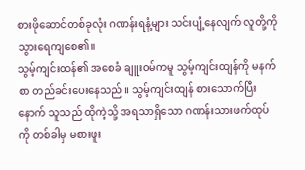စားဖိုဆောင်တစ်ခုလုံး ဂဏန်းရနံ့များ သင်းပျံ့နေလျက် လူတို့ကို သွားရေကျစေ၏။
သွမ့်ကျင်းထန်၏ အစေခံ ချူးဝမ်ကမူ သွမ့်ကျင်းထျန်ကို မနက်စာ တည်ခင်းပေးနေသည်။ သွမ့်ကျင်းထျန် စားသောက်ပြီးနောက် သူသည် ထိုကဲ့သို့ အရသာရှိသော ဂဏန်းသားဖက်ထုပ်ကို တစ်ခါမှ မစားဖူး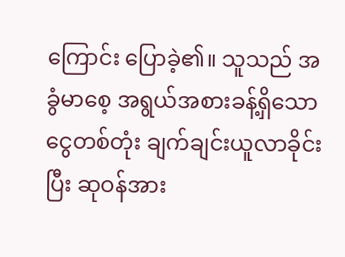ကြောင်း ပြောခဲ့၏။ သူသည် အခွံမာစေ့ အရွယ်အစားခန့်ရှိသော ငွေတစ်တုံး ချက်ချင်းယူလာခိုင်းပြီး ဆုဝန်အား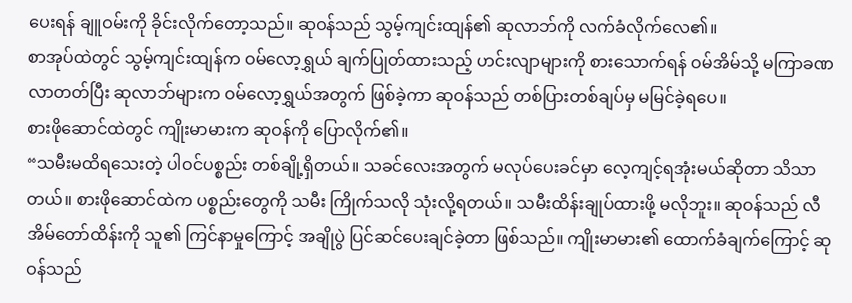ပေးရန် ချူဝမ်းကို ခိုင်းလိုက်တော့သည်။ ဆုဝန်သည် သွမ့်ကျင်းထျန်၏ ဆုလာဘ်ကို လက်ခံလိုက်လေ၏။
စာအုပ်ထဲတွင် သွမ့်ကျင်းထျန်က ဝမ်လော့ရွှယ် ချက်ပြုတ်ထားသည့် ဟင်းလျာများကို စားသောက်ရန် ဝမ်အိမ်သို့ မကြာခဏ လာတတ်ပြီး ဆုလာဘ်များက ဝမ်လော့ရွှယ်အတွက် ဖြစ်ခဲ့ကာ ဆုဝန်သည် တစ်ပြားတစ်ချပ်မှ မမြင်ခဲ့ရပေ။
စားဖိုဆောင်ထဲတွင် ကျိုးမာမားက ဆုဝန်ကို ပြောလိုက်၏။
“သမီးမထိရသေးတဲ့ ပါဝင်ပစ္စည်း တစ်ချို့ရှိတယ်။ သခင်လေးအတွက် မလုပ်ပေးခင်မှာ လေ့ကျင့်ရအုံးမယ်ဆိုတာ သိသာတယ်။ စားဖိုဆောင်ထဲက ပစ္စည်းတွေကို သမီး ကြိုက်သလို သုံးလို့ရတယ်။ သမီးထိန်းချုပ်ထားဖို့ မလိုဘူး။ ဆုဝန်သည် လီအိမ်တော်ထိန်းကို သူ၏ ကြင်နာမှုကြောင့် အချိုပွဲ ပြင်ဆင်ပေးချင်ခဲ့တာ ဖြစ်သည်။ ကျိုးမာမား၏ ထောက်ခံချက်ကြောင့် ဆုဝန်သည်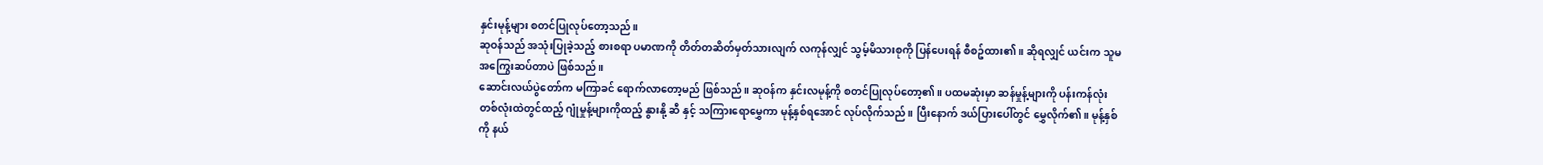နှင်းမုန့်များ စတင်ပြုလုပ်တော့သည်။
ဆုဝန်သည် အသုံးပြုခဲ့သည့် စားစရာ ပမာဏကို တိတ်တဆိတ်မှတ်သားလျက် လကုန်လျှင် သွမ့်မိသားစုကို ပြန်ပေးရန် စီစဥ်ထား၏။ ဆိုရလျှင် ယင်းက သူမ အကြွေးဆပ်တာပဲ ဖြစ်သည်။
ဆောင်းလယ်ပွဲတော်က မကြာခင် ရောက်လာတော့မည် ဖြစ်သည်။ ဆုဝန်က နှင်းလမုန့်ကို စတင်ပြုလုပ်တော့၏။ ပထမဆုံးမှာ ဆန်မှုန့်များကို ပန်းကန်လုံး တစ်လုံးထဲတွင်ထည့် ဂျုံမှုန့်များကိုထည့် နွားနို့ ဆီ နှင့် သကြားရောမွှေကာ မုန့်နှစ်ရအောင် လုပ်လိုက်သည်။ ပြီးနောက် ဒယ်ပြားပေါ်တွင် မွှေလိုက်၏။ မုန့်နှစ်ကို နယ်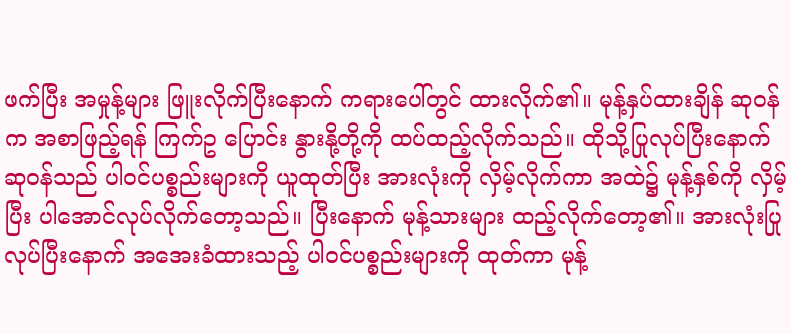ဖက်ပြီး အမှုန့်များ ဖြူးလိုက်ပြီးနောက် ကရားပေါ်တွင် ထားလိုက်၏။ မုန့်နှပ်ထားချိန် ဆုဝန်က အစာဖြည့်ရန် ကြက်ဥ ပြောင်း နွားနို့တို့ကို ထပ်ထည့်လိုက်သည်။ ထိုသို့ပြုလုပ်ပြီးနောက် ဆုဝန်သည် ပါဝင်ပစ္စည်းများကို ယူထုတ်ပြီး အားလုံးကို လှိမ့်လိုက်ကာ အထဲ၌ မုန့်နှစ်ကို လှိမ့်ပြီး ပါအောင်လုပ်လိုက်တော့သည်။ ပြီးနောက် မုန့်သားများ ထည့်လိုက်တော့၏။ အားလုံးပြုလုပ်ပြီးနောက် အအေးခံထားသည့် ပါဝင်ပစ္စည်းများကို ထုတ်ကာ မုန့်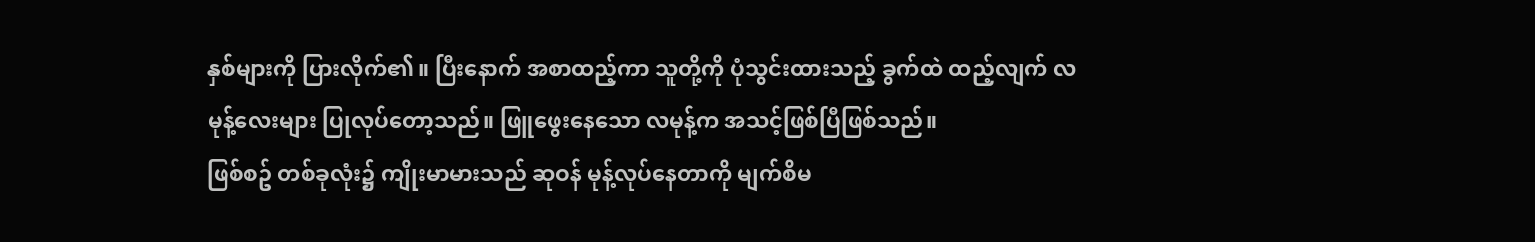နှစ်များကို ပြားလိုက်၏။ ပြီးနောက် အစာထည့်ကာ သူတို့ကို ပုံသွင်းထားသည့် ခွက်ထဲ ထည့်လျက် လမုန့်လေးများ ပြုလုပ်တော့သည်။ ဖြူဖွေးနေသော လမုန့်က အသင့်ဖြစ်ပြီဖြစ်သည်။
ဖြစ်စဥ် တစ်ခုလုံး၌ ကျိုးမာမားသည် ဆုဝန် မုန့်လုပ်နေတာကို မျက်စိမ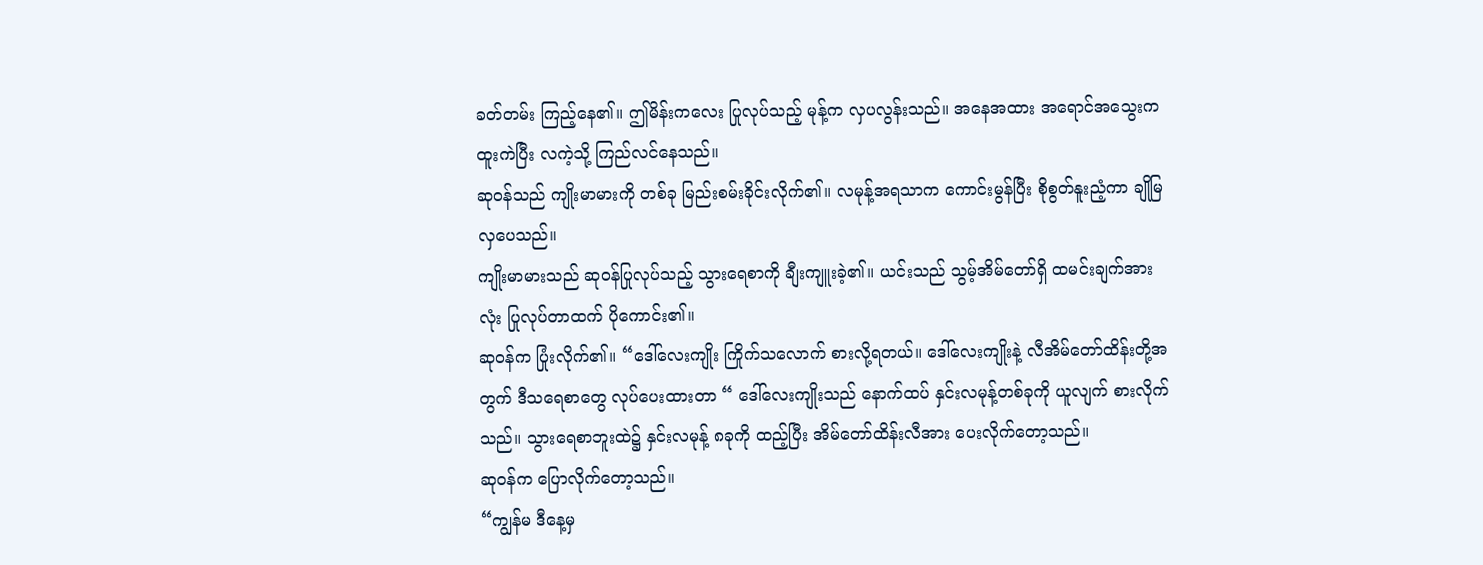ခတ်တမ်း ကြည့်နေ၏။ ဤမိန်းကလေး ပြုလုပ်သည့် မုန့်က လှပလွန်းသည်။ အနေအထား အရောင်အသွေးက ထူးကဲပြီး လကဲ့သို့ ကြည်လင်နေသည်။
ဆုဝန်သည် ကျိုးမာမားကို တစ်ခု မြည်းစမ်းခိုင်းလိုက်၏။ လမုန့်အရသာက ကောင်းမွန်ပြီး စိုစွတ်နူးညံ့ကာ ချိုမြလှပေသည်။
ကျိုးမာမားသည် ဆုဝန်ပြုလုပ်သည့် သွားရေစာကို ချီးကျူးခဲ့၏။ ယင်းသည် သွမ့်အိမ်တော်ရှိ ထမင်းချက်အားလုံး ပြုလုပ်တာထက် ပိုကောင်း၏။
ဆုဝန်က ပြုံးလိုက်၏။ “ဒေါ်လေးကျိုး ကြိုက်သလောက် စားလို့ရတယ်။ ဒေါ်လေးကျိုးနဲ့ လီအိမ်တော်ထိန်းတို့အတွက် ဒီသရေစာတွေ လုပ်ပေးထားတာ “ ဒေါ်လေးကျိုးသည် နောက်ထပ် နှင်းလမုန့်တစ်ခုကို ယူလျက် စားလိုက်သည်။ သွားရေစာဘူးထဲ၌ နှင်းလမုန့် ၈ခုကို ထည့်ပြီး အိမ်တော်ထိန်းလီအား ပေးလိုက်တော့သည်။
ဆုဝန်က ပြောလိုက်တော့သည်။
“ကျွန်မ ဒီနေ့မှ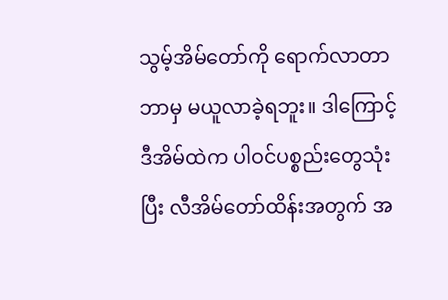သွမ့်အိမ်တော်ကို ရောက်လာတာ ဘာမှ မယူလာခဲ့ရဘူး။ ဒါကြောင့် ဒီအိမ်ထဲက ပါဝင်ပစ္စည်းတွေသုံးပြီး လီအိမ်တော်ထိန်းအတွက် အ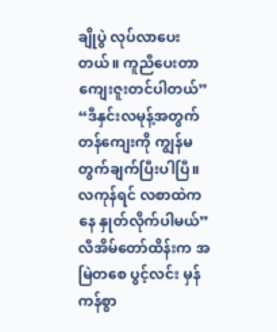ချိုပွဲ လုပ်လာပေးတယ်။ ကူညီပေးတာ ကျေးဇူးတင်ပါတယ်”
“ဒီနှင်းလမုန့်အတွက် တန်ကျေးကို ကျွန်မ တွက်ချက်ပြီးပါပြီ။ လကုန်ရင် လစာထဲကနေ နှုတ်လိုက်ပါမယ်”
လီအိမ်တော်ထိန်းက အမြဲတစေ ပွင့်လင်း မှန်ကန်စွာ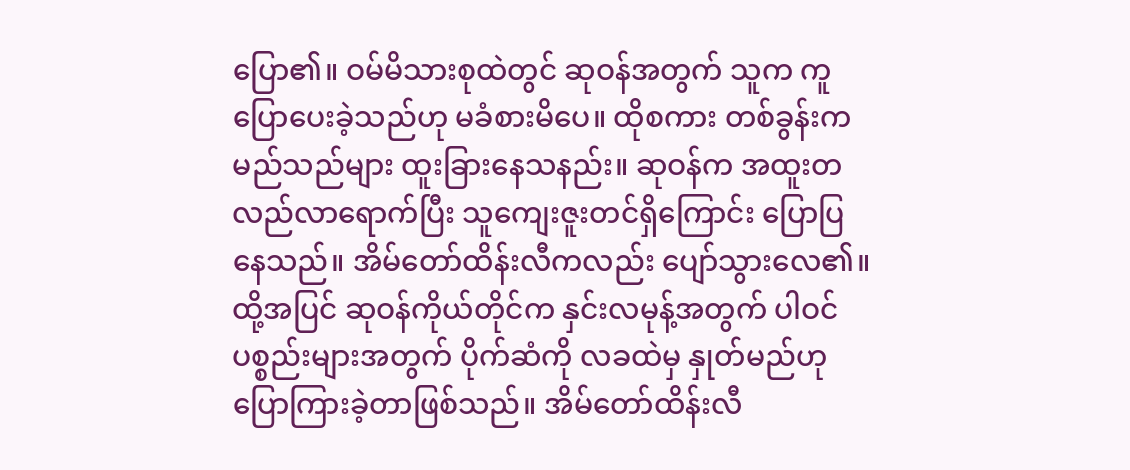ပြော၏။ ဝမ်မိသားစုထဲတွင် ဆုဝန်အတွက် သူက ကူပြောပေးခဲ့သည်ဟု မခံစားမိပေ။ ထိုစကား တစ်ခွန်းက မည်သည်များ ထူးခြားနေသနည်း။ ဆုဝန်က အထူးတလည်လာရောက်ပြီး သူကျေးဇူးတင်ရှိကြောင်း ပြောပြနေသည်။ အိမ်တော်ထိန်းလီကလည်း ပျော်သွားလေ၏။
ထို့အပြင် ဆုဝန်ကိုယ်တိုင်က နှင်းလမုန့်အတွက် ပါဝင်ပစ္စည်းများအတွက် ပိုက်ဆံကို လခထဲမှ နှုတ်မည်ဟု ပြောကြားခဲ့တာဖြစ်သည်။ အိမ်တော်ထိန်းလီ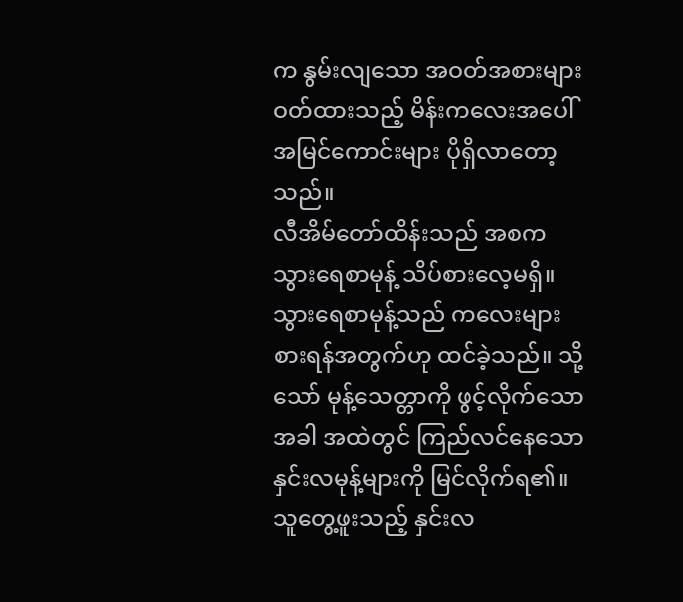က နွမ်းလျသော အဝတ်အစားများ ဝတ်ထားသည့် မိန်းကလေးအပေါ် အမြင်ကောင်းများ ပိုရှိလာတော့သည်။
လီအိမ်တော်ထိန်းသည် အစက သွားရေစာမုန့် သိပ်စားလေ့မရှိ။ သွားရေစာမုန့်သည် ကလေးများစားရန်အတွက်ဟု ထင်ခဲ့သည်။ သို့သော် မုန့်သေတ္တာကို ဖွင့်လိုက်သောအခါ အထဲတွင် ကြည်လင်နေသော နှင်းလမုန့်များကို မြင်လိုက်ရ၏။ သူတွေ့ဖူးသည့် နှင်းလ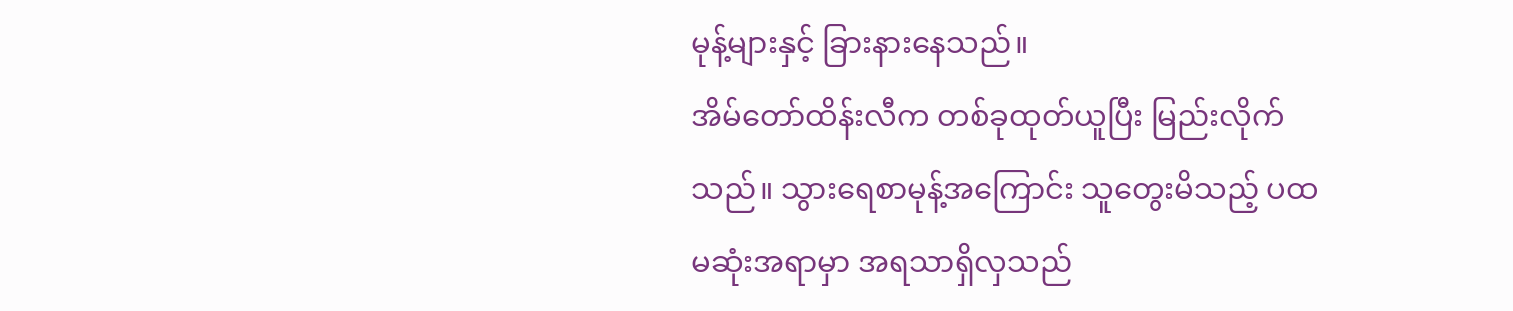မုန့်များနှင့် ခြားနားနေသည်။
အိမ်တော်ထိန်းလီက တစ်ခုထုတ်ယူပြီး မြည်းလိုက်သည်။ သွားရေစာမုန့်အကြောင်း သူတွေးမိသည့် ပထမဆုံးအရာမှာ အရသာရှိလှသည်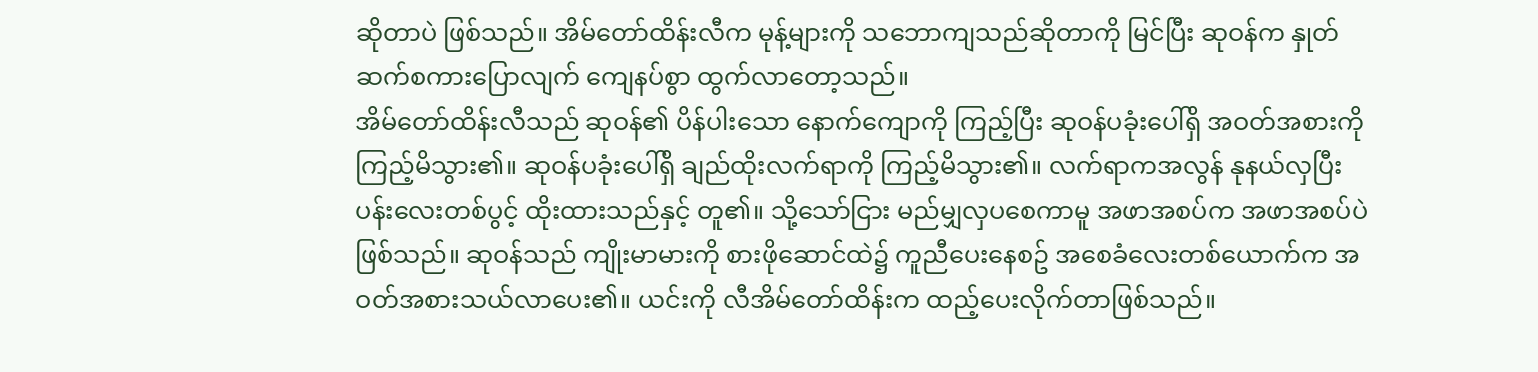ဆိုတာပဲ ဖြစ်သည်။ အိမ်တော်ထိန်းလီက မုန့်များကို သဘောကျသည်ဆိုတာကို မြင်ပြီး ဆုဝန်က နှုတ်ဆက်စကားပြောလျက် ကျေနပ်စွာ ထွက်လာတော့သည်။
အိမ်တော်ထိန်းလီသည် ဆုဝန်၏ ပိန်ပါးသော နောက်ကျောကို ကြည့်ပြီး ဆုဝန်ပခုံးပေါ်ရှိ အဝတ်အစားကို ကြည့်မိသွား၏။ ဆုဝန်ပခုံးပေါ်ရှိ ချည်ထိုးလက်ရာကို ကြည့်မိသွား၏။ လက်ရာကအလွန် နုနယ်လှပြီး ပန်းလေးတစ်ပွင့် ထိုးထားသည်နှင့် တူ၏။ သို့သော်ငြား မည်မျှလှပစေကာမူ အဖာအစပ်က အဖာအစပ်ပဲ ဖြစ်သည်။ ဆုဝန်သည် ကျိုးမာမားကို စားဖိုဆောင်ထဲ၌ ကူညီပေးနေစဥ် အစေခံလေးတစ်ယောက်က အဝတ်အစားသယ်လာပေး၏။ ယင်းကို လီအိမ်တော်ထိန်းက ထည့်ပေးလိုက်တာဖြစ်သည်။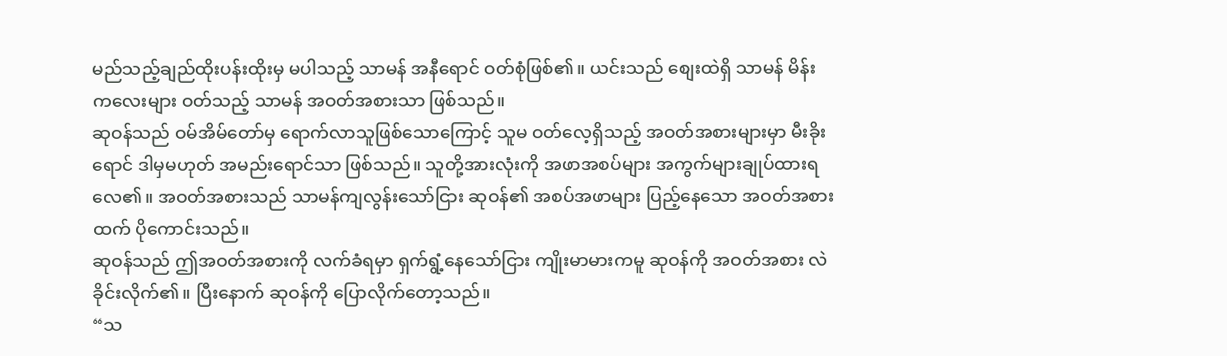မည်သည့်ချည်ထိုးပန်းထိုးမှ မပါသည့် သာမန် အနီရောင် ဝတ်စုံဖြစ်၏။ ယင်းသည် စျေးထဲရှိ သာမန် မိန်းကလေးများ ဝတ်သည့် သာမန် အဝတ်အစားသာ ဖြစ်သည်။
ဆုဝန်သည် ဝမ်အိမ်တော်မှ ရောက်လာသူဖြစ်သောကြောင့် သူမ ဝတ်လေ့ရှိသည့် အဝတ်အစားများမှာ မီးခိုးရောင် ဒါမှမဟုတ် အမည်းရောင်သာ ဖြစ်သည်။ သူတို့အားလုံးကို အဖာအစပ်များ အကွက်များချုပ်ထားရလေ၏။ အဝတ်အစားသည် သာမန်ကျလွန်းသော်ငြား ဆုဝန်၏ အစပ်အဖာများ ပြည့်နေသော အဝတ်အစားထက် ပိုကောင်းသည်။
ဆုဝန်သည် ဤအဝတ်အစားကို လက်ခံရမှာ ရှက်ရွံ့နေသော်ငြား ကျိုးမာမားကမူ ဆုဝန်ကို အဝတ်အစား လဲခိုင်းလိုက်၏။ ပြီးနောက် ဆုဝန်ကို ပြောလိုက်တော့သည်။
“သ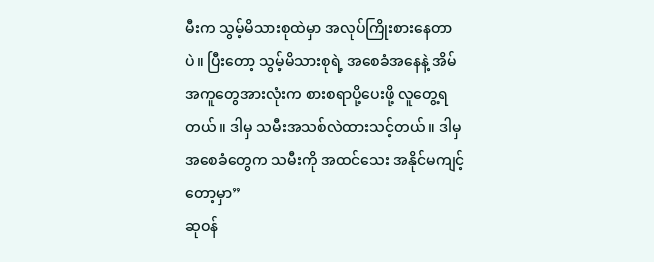မီးက သွမ့်မိသားစုထဲမှာ အလုပ်ကြိုးစားနေတာပဲ။ ပြီးတော့ သွမ့်မိသားစုရဲ့ အစေခံအနေနဲ့ အိမ်အကူတွေအားလုံးက စားစရာပို့ပေးဖို့ လူတွေ့ရတယ်။ ဒါမှ သမီးအသစ်လဲထားသင့်တယ်။ ဒါမှ အစေခံတွေက သမီးကို အထင်သေး အနိုင်မကျင့်တော့မှာ”
ဆုဝန်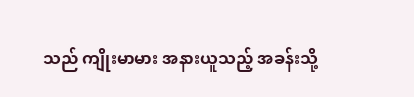သည် ကျိုးမာမား အနားယူသည့် အခန်းသို့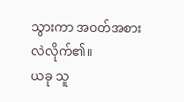သွားကာ အဝတ်အစား လဲလိုက်၏။
ယခု သူ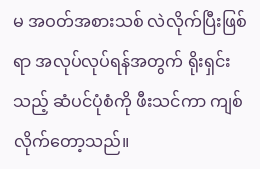မ အဝတ်အစားသစ် လဲလိုက်ပြီးဖြစ်ရာ အလုပ်လုပ်ရန်အတွက် ရိုးရှင်းသည့် ဆံပင်ပုံစံကို ဖီးသင်ကာ ကျစ်လိုက်တော့သည်။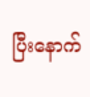ပြီးနောက်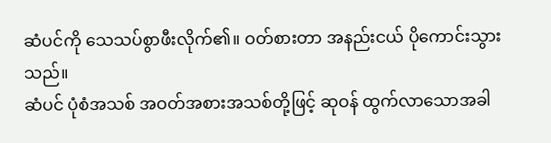ဆံပင်ကို သေသပ်စွာဖီးလိုက်၏။ ဝတ်စားတာ အနည်းငယ် ပိုကောင်းသွားသည်။
ဆံပင် ပုံစံအသစ် အဝတ်အစားအသစ်တို့ဖြင့် ဆုဝန် ထွက်လာသောအခါ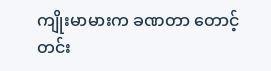ကျိုးမာမားက ခဏတာ တောင့်တင်း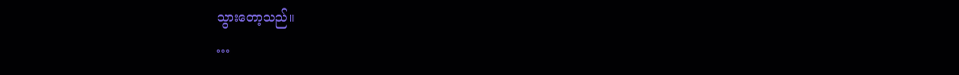သွားတော့သည်။
…